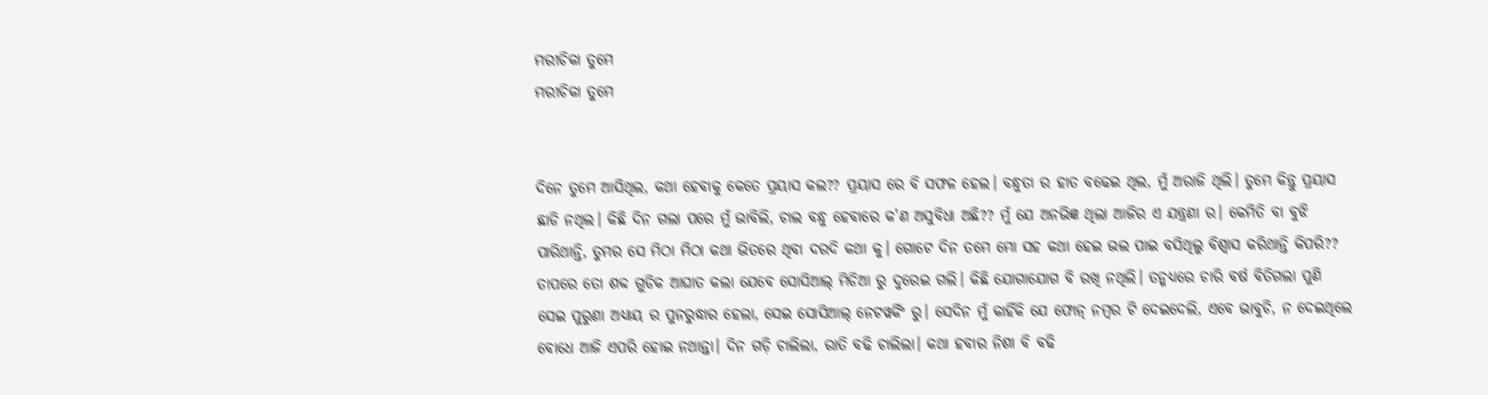ମରୀଚିକା ତୁମେ
ମରୀଚିକା ତୁମେ


ଦିନେ ତୁମେ ଆସିଥିଲ, କଥା ହେବାକୁ କେତେ ପ୍ରୟାସ କଲ?? ପ୍ରୟାସ ରେ ବି ସଫଳ ହେଲ। ବନ୍ଧୁତା ର ହାତ ବଢେଇ ଥିଲ, ମୁଁ ଅରାଜି ଥିଲି। ତୁମେ କିନ୍ତୁ ପ୍ରୟାସ ଛାଡି ନଥିଲ। କିଛି ଦିନ ଗଲା ପରେ ମୁଁ ଭାବିଲି, ଚାଲ ବନ୍ଧୁ ହେବାରେ କ'ଣ ଅସୁବିଧା ଅଛି?? ମୁଁ ଯେ ଅନଭିଜ୍ଞ ଥିଲା ଆଜିର ଏ ଯନ୍ତ୍ରଣା ର। କେମିତି ବା ବୁଝି ପାରିଥାନ୍ତି, ତୁମର ସେ ମିଠା ମିଠା କଥା ଭିତରେ ଥିବା ଦରଦି କଥା କୁ। ଗୋଟେ ଦିନ ତମେ ମୋ ସହ କଥା ହେଇ ଭଲ ପାଇ ବସିଥିଲୁ ବିଶ୍ବାସ କରିଥାନ୍ତି କିପରି?? ତାପରେ ତୋ ଶବ୍ଦ ଗୁଡିକ ଆଘାତ କଲା ଯେବେ ସୋସିଆଲ୍ ମିଡିଆ ରୁ ଦୁରେଇ ଗଲି। କିଛି ଯୋଗାଯୋଗ ବି ରଖି ନଥିଲି। ତନ୍ମଧ୍ୟରେ ଚାରି ବର୍ଷ ବିତିଗଲା ପୁଣି ସେଇ ପୁରୁଣା ଅଧ୍ୟାୟ ର ପୁନରୁଦ୍ଧାର ହେଲା, ସେଇ ସୋସିଆଲ୍ ନେଟୱର୍କିଂ ରୁ। ସେଦିନ ମୁଁ କାହିଁକି ଯେ ଫୋନ୍ ନମ୍ବର ଟି ଦେଇଦେଲି, ଏବେ ଭାବୁଚି, ନ ଦେଇଥିଲେ ବୋଧେ ଆଜି ଏପରି ହୋଇ ନଥାନ୍ତା। ଦିନ ଗଡ଼ି ଚାଲିଲା, ରାତି ବଢି ଚାଲିଲା। କଥା ହବାର ନିଶା ବି ବଢି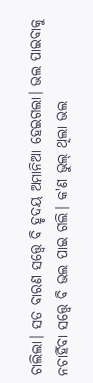ଚାଲିଲା। ସତ ବାରଣ ସତ୍ତ୍ୱେ ବି ହୃଦୟ ଅମାନିଆ ହେଇଗଲା। ଭଲ ପାଇବାକୁ ନଚାହିଁବା ସତ୍ତ୍ୱେ ବି ଭଲ ପାଇ ଗଲି। କ'ଣ ଭୁଲ୍ ଥିଲା ଭଲ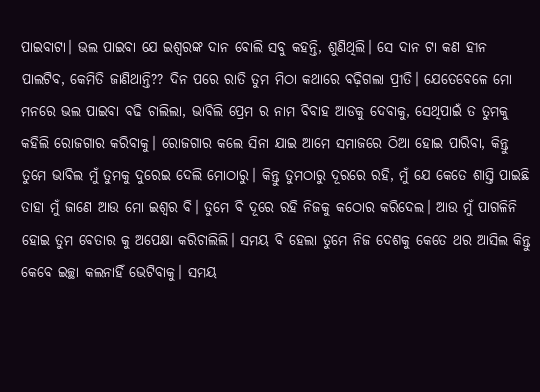ପାଇବାଟା। ଭଲ ପାଇବା ଯେ ଇଶ୍ୱରଙ୍କ ଦାନ ବୋଲି ସବୁ କହନ୍ତି, ଶୁଣିଥିଲି। ସେ ଦାନ ଟା କଣ ହୀନ ପାଲଟିବ, କେମିତି ଜାଣିଥାନ୍ତି?? ଦିନ ପରେ ରାତି ତୁମ ମିଠା କଥାରେ ବଢ଼ିଗଲା ପ୍ରୀତି। ଯେତେବେଳେ ମୋ ମନରେ ଭଲ ପାଇବା ବଢି ଚାଲିଲା, ଭାବିଲି ପ୍ରେମ ର ନାମ ବିବାହ ଆଡକୁ ଦେବାକୁ, ସେଥିପାଇଁ ତ ତୁମକୁ କହିଲି ରୋଜଗାର କରିବାକୁ। ରୋଜଗାର କଲେ ସିନା ଯାଇ ଆମେ ସମାଜରେ ଠିଆ ହୋଇ ପାରିବା, କିନ୍ତୁ ତୁମେ ଭାବିଲ ମୁଁ ତୁମକୁ ଦୁରେଇ ଦେଲି ମୋଠାରୁ। କିନ୍ତୁ ତୁମଠାରୁ ଦୂରରେ ରହି, ମୁଁ ଯେ କେତେ ଶାସ୍ତି ପାଇଛି ତାହା ମୁଁ ଜାଣେ ଆଉ ମୋ ଇଶ୍ୱର ବି। ତୁମେ ବି ଦୂରେ ରହି ନିଜକୁ କଠୋର କରିଦେଲ। ଆଉ ମୁଁ ପାଗଳିନି ହୋଇ ତୁମ ବେତାର କୁ ଅପେକ୍ଷା କରିଚାଲିଲି। ସମୟ ବି ହେଲା ତୁମେ ନିଜ ଦେଶକୁ କେତେ ଥର ଆସିଲ କିନ୍ତୁ କେବେ ଇଚ୍ଛା କଲନାହିଁ ଭେଟିବାକୁ। ସମୟ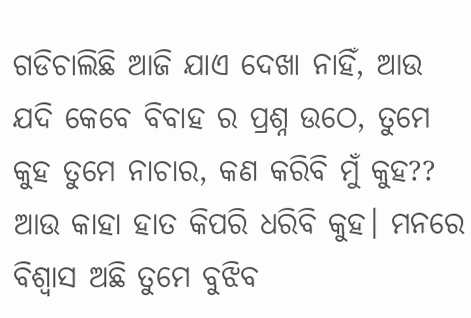ଗଡିଚାଲିଛି ଆଜି ଯାଏ ଦେଖା ନାହିଁ, ଆଉ ଯଦି କେବେ ବିବାହ ର ପ୍ରଶ୍ନ ଉଠେ, ତୁମେ କୁହ ତୁମେ ନାଚାର, କଣ କରିବି ମୁଁ କୁହ?? ଆଉ କାହା ହାତ କିପରି ଧରିବି କୁହ। ମନରେ ବିଶ୍ବାସ ଅଛି ତୁମେ ବୁଝିବ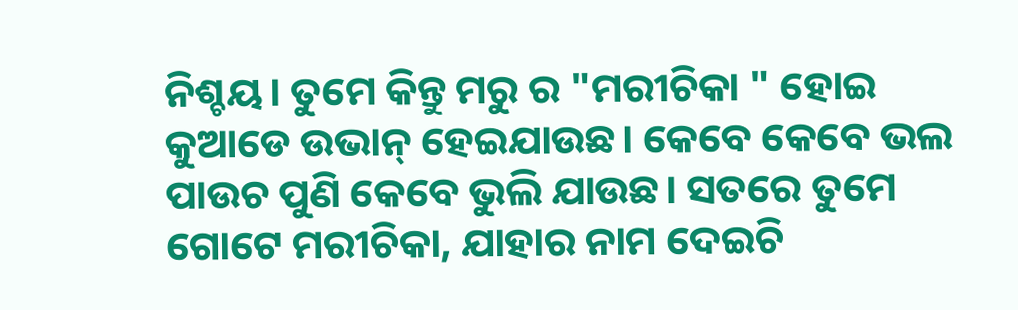ନିଶ୍ଚୟ। ତୁମେ କିନ୍ତୁ ମରୁ ର "ମରୀଚିକା " ହୋଇ କୁଆଡେ ଉଭାନ୍ ହେଇଯାଉଛ। କେବେ କେବେ ଭଲ ପାଉଚ ପୁଣି କେବେ ଭୁଲି ଯାଉଛ। ସତରେ ତୁମେ ଗୋଟେ ମରୀଚିକା, ଯାହାର ନାମ ଦେଇଚି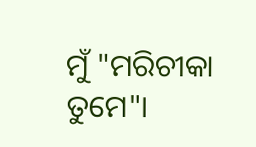ମୁଁ "ମରିଚୀକା ତୁମେ"।